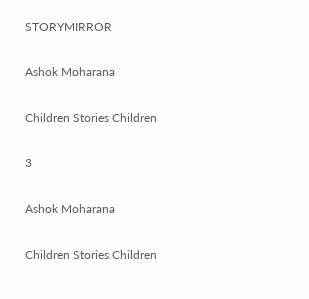STORYMIRROR

Ashok Moharana

Children Stories Children

3

Ashok Moharana

Children Stories Children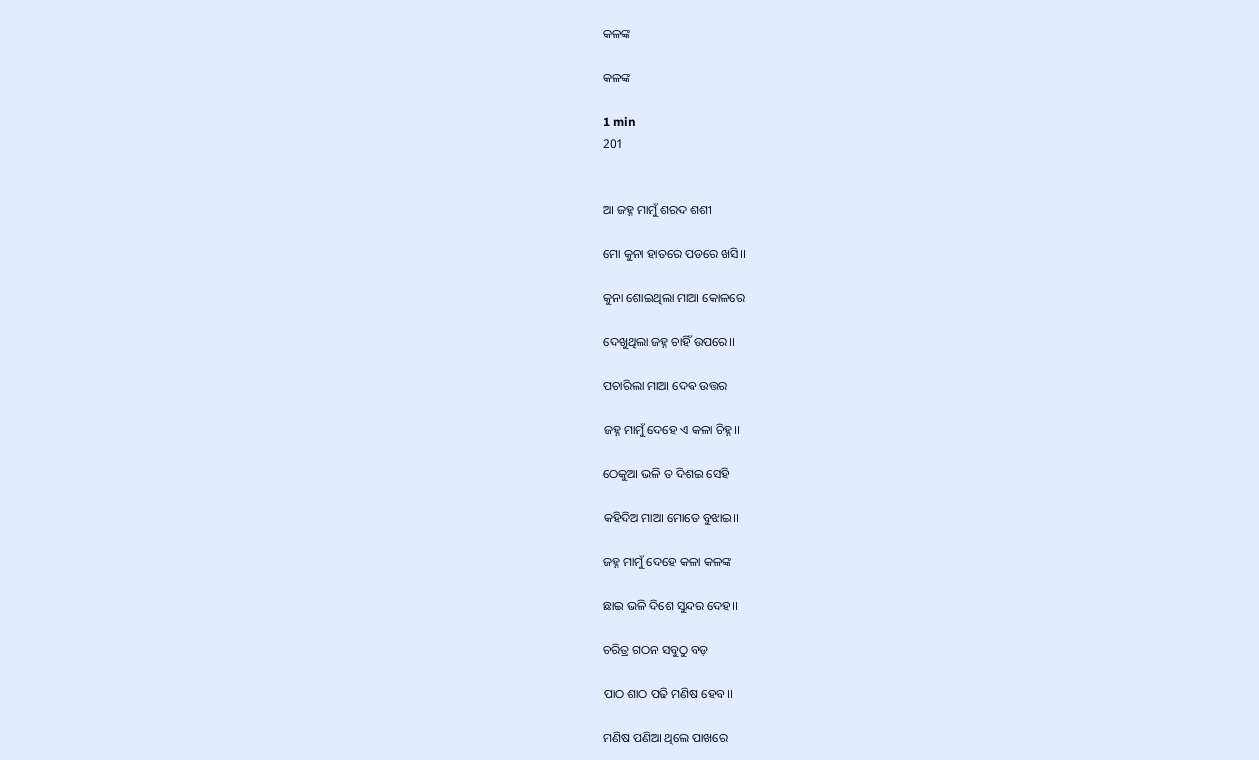କଳଙ୍କ

କଳଙ୍କ

1 min
201


ଆ ଜହ୍ନ ମାମୁଁ ଶରଦ ଶଶୀ

ମୋ କୁନା ହାତରେ ପଡରେ ଖସି।।

କୁନା ଶୋଇଥିଲା ମାଆ କୋଳରେ

ଦେଖୁଥିଲା ଜହ୍ନ ଚାହିଁ ଉପରେ।।

ପଚାରିଲା ମାଆ ଦେଵ ଉତ୍ତର

ଜହ୍ନ ମାମୁଁ ଦେହେ ଏ କଳା ଚିହ୍ନ।।

ଠେକୁଆ ଭଳି ତ ଦିଶଇ ସେହି

କହିଦିଅ ମାଆ ମୋତେ ବୁଝାଇ।।

ଜହ୍ନ ମାମୁଁ ଦେହେ କଳା କଳଙ୍କ

ଛାଇ ଭଳି ଦିଶେ ସୁନ୍ଦର ଦେହ।।

ଚରିତ୍ର ଗଠନ ସବୁଠୁ ବଡ଼

ପାଠ ଶାଠ ପଢି ମଣିଷ ହେବ।।

ମଣିଷ ପଣିଆ ଥିଲେ ପାଖରେ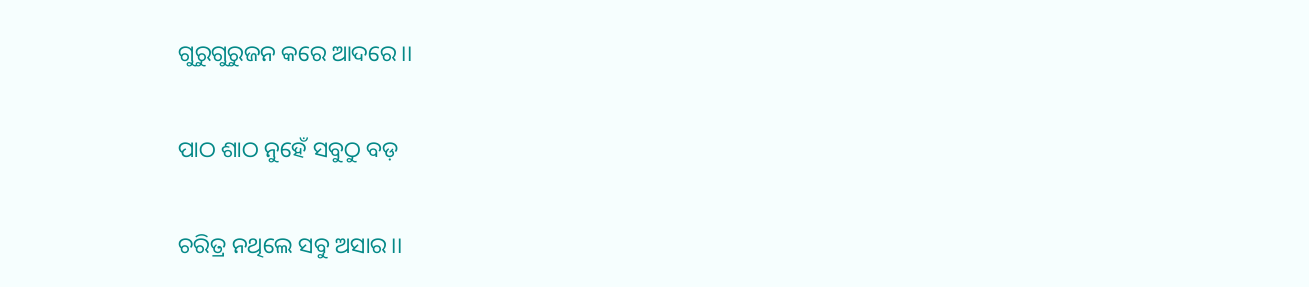ଗୁରୁଗୁରୁଜନ କରେ ଆଦରେ।।

ପାଠ ଶାଠ ନୁହେଁ ସବୁଠୁ ବଡ଼

ଚରିତ୍ର ନଥିଲେ ସବୁ ଅସାର।।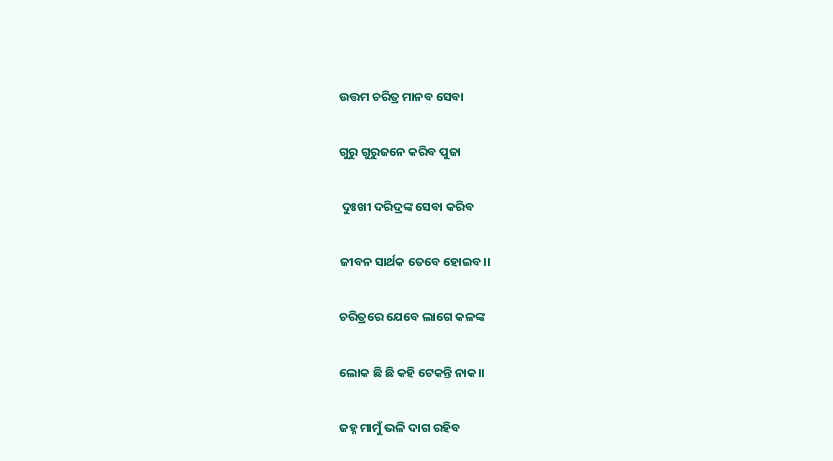ଉତ୍ତମ ଚରିତ୍ର ମାନବ ସେବା

ଗୁରୁ ଗୁରୁଜନେ କରିବ ପୁଜା

 ଦୁଃଖୀ ଦରିଦ୍ରଙ୍କ ସେବା କରିବ

ଜୀବନ ସାର୍ଥକ ତେବେ ହୋଇବ।।

ଚରିତ୍ରରେ ଯେବେ ଲାଗେ କଳଙ୍କ

ଲୋକ ଛି ଛି କହି ଟେକନ୍ତି ନାକ।।

ଜହ୍ନ ମାମୁଁ ଭଳି ଦାଗ ରହିବ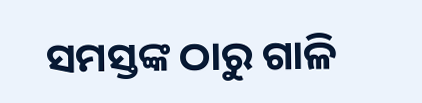ସମସ୍ତଙ୍କ ଠାରୁ ଗାଳି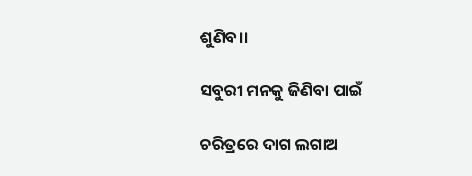ଶୁଣିବ।।

ସବୁରୀ ମନକୁ ଜିଣିବା ପାଇଁ

ଚରିତ୍ରରେ ଦାଗ ଲଗାଅ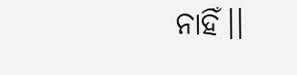ନାହିଁ।।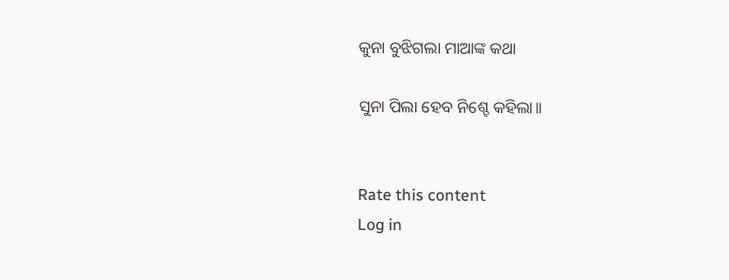କୁନା ବୁଝିଗଲା ମାଆଙ୍କ କଥା

ସୁନା ପିଲା ହେବ ନିଶ୍ଚେ କହିଲା।।


Rate this content
Log in